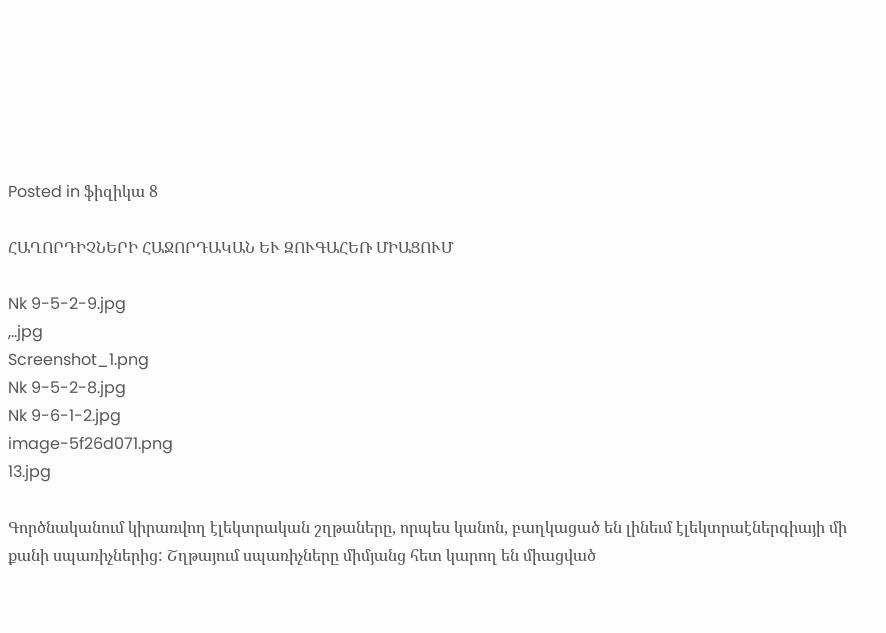Posted in ֆիզիկա 8

ՀԱՂՈՐԴԻՉՆԵՐԻ ՀԱՋՈՐԴԱԿԱՆ ԵՒ ԶՈՒԳԱՀԵՌ ՄԻԱՑՈՒՄ

Nk 9-5-2-9.jpg
,..jpg
Screenshot_1.png
Nk 9-5-2-8.jpg
Nk 9-6-1-2.jpg
image-5f26d071.png
13.jpg

Գործնականում կիրառվող էլեկտրական շղթաները, որպես կանոն, բաղկացած են լինեւմ էլեկտրաէներգիայի մի քանի սպառիչներից: Շղթայում սպառիչները միմյանց հետ կարող են միացված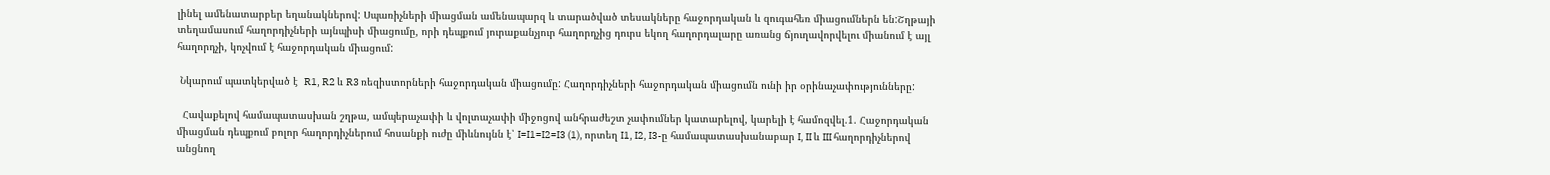լինել ամենատարբեր եղանակներով: Սպառիչների միացման ամենապարզ և տարածված տեսակները հաջորդական և զուգահեռ միացումներն են:Շղթայի տեղամասում հաղորդիչների այնպիսի միացումը, որի դեպքում յուրաքանչյուր հաղորդչից դուրս եկող հաղորդալարը առանց ճյուղավորվելու միանում է այլ հաղորդչի, կոչվում է հաջորդական միացում:

 Նկարում պատկերված է  R1, R2 և R3 ռեզիստորների հաջորդական միացումը: Հաղորդիչների հաջորդական միացումն ունի իր օրինաչափությունները:

  Հավաքելով համապատասխան շղթա, ամպերաչափի և վոլտաչափի միջոցով անհրաժեշտ չափումներ կատարելով, կարելի է համոզվել.1. Հաջորդական միացման դեպքում բոլոր հաղորդիչներում հոսանքի ուժը միևնույնն է՝ I=I1=I2=I3 (1), որտեղ I1, I2, I3-ը համապատասխանաբար I, II և III հաղորդիչներով անցնող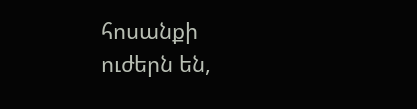հոսանքի ուժերն են,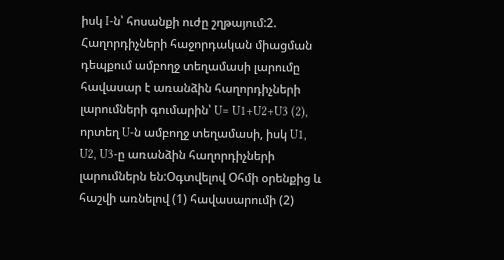իսկ I-ն՝ հոսանքի ուժը շղթայում:2. Հաղորդիչների հաջորդական միացման դեպքում ամբողջ տեղամասի լարումը հավասար է առանձին հաղորդիչների լարումների գումարին՝ U= U1+U2+U3 (2), որտեղ U-ն ամբողջ տեղամասի, իսկ U1, U2, U3-ը առանձին հաղորդիչների լարումներն են:Օգտվելով Օհմի օրենքից և հաշվի առնելով (1) հավասարումի (2)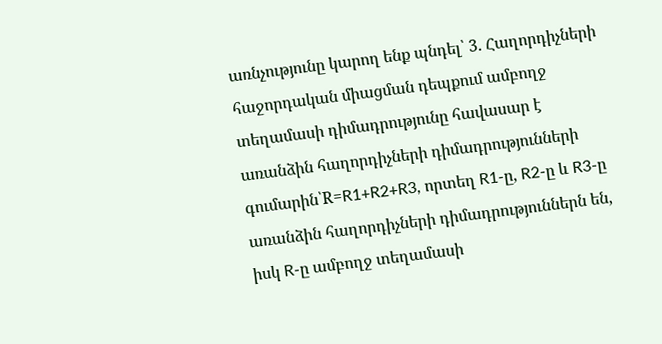առնչությունը կարող ենք պնդել՝ 3. Հաղորդիչների հաջորդական միացման դեպքում ամբողջ տեղամասի դիմադրությունը հավասար է առանձին հաղորդիչների դիմադրությունների գումարին՝R=R1+R2+R3, որտեղ R1-ը, R2-ը և R3-ը առանձին հաղորդիչների դիմադրություններն են, իսկ R-ը ամբողջ տեղամասի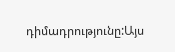դիմադրությունը:Այս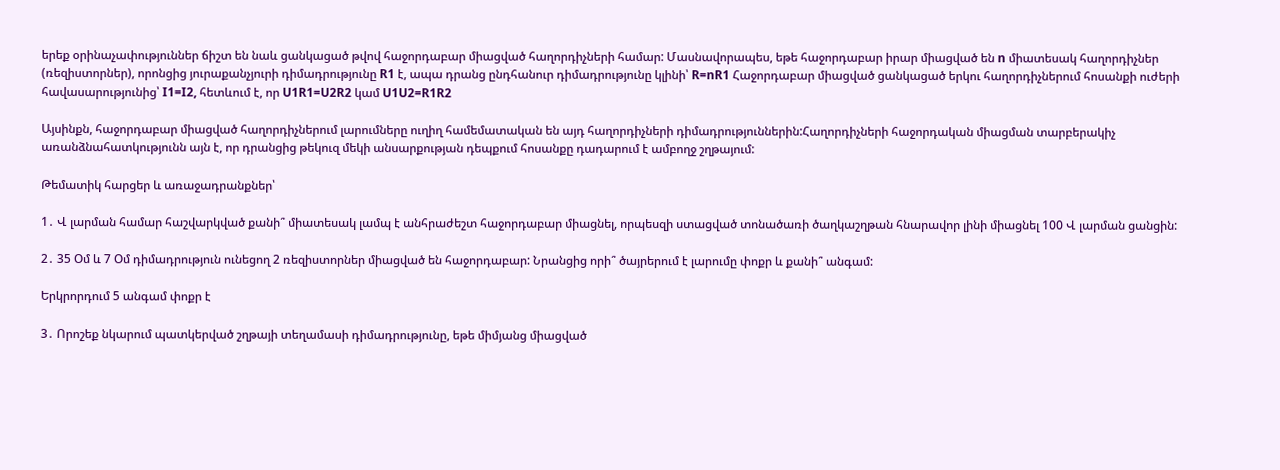երեք օրինաչափություններ ճիշտ են նաև ցանկացած թվով հաջորդաբար միացված հաղորդիչների համար: Մասնավորապես, եթե հաջորդաբար իրար միացված են n միատեսակ հաղորդիչներ (ռեզիստորներ), որոնցից յուրաքանչյուրի դիմադրությունը R1 է, ապա դրանց ընդհանուր դիմադրությունը կլինի՝ R=nR1 Հաջորդաբար միացված ցանկացած երկու հաղորդիչներում հոսանքի ուժերի հավասարությունից՝ I1=I2, հետևում է, որ U1R1=U2R2 կամ U1U2=R1R2

Այսինքն, հաջորդաբար միացված հաղորդիչներում լարումները ուղիղ համեմատական են այդ հաղորդիչների դիմադրություններին:Հաղորդիչների հաջորդական միացման տարբերակիչ առանձնահատկությունն այն է, որ դրանցից թեկուզ մեկի անսարքության դեպքում հոսանքը դադարում է ամբողջ շղթայում:

Թեմատիկ հարցեր և առաջադրանքներ՝

1․ Վ լարման համար հաշվարկված քանի՞ միատեսակ լամպ է անհրաժեշտ հաջորդաբար միացնել, որպեսզի ստացված տոնածառի ծաղկաշղթան հնարավոր լինի միացնել 100 Վ լարման ցանցին:

2․ 35 Օմ և 7 Օմ դիմադրություն ունեցող 2 ռեզիստորներ միացված են հաջորդաբար: Նրանցից որի՞ ծայրերում է լարումը փոքր և քանի՞ անգամ:

Երկրորդում 5 անգամ փոքր է

3․ Որոշեք նկարում պատկերված շղթայի տեղամասի դիմադրությունը, եթե միմյանց միացված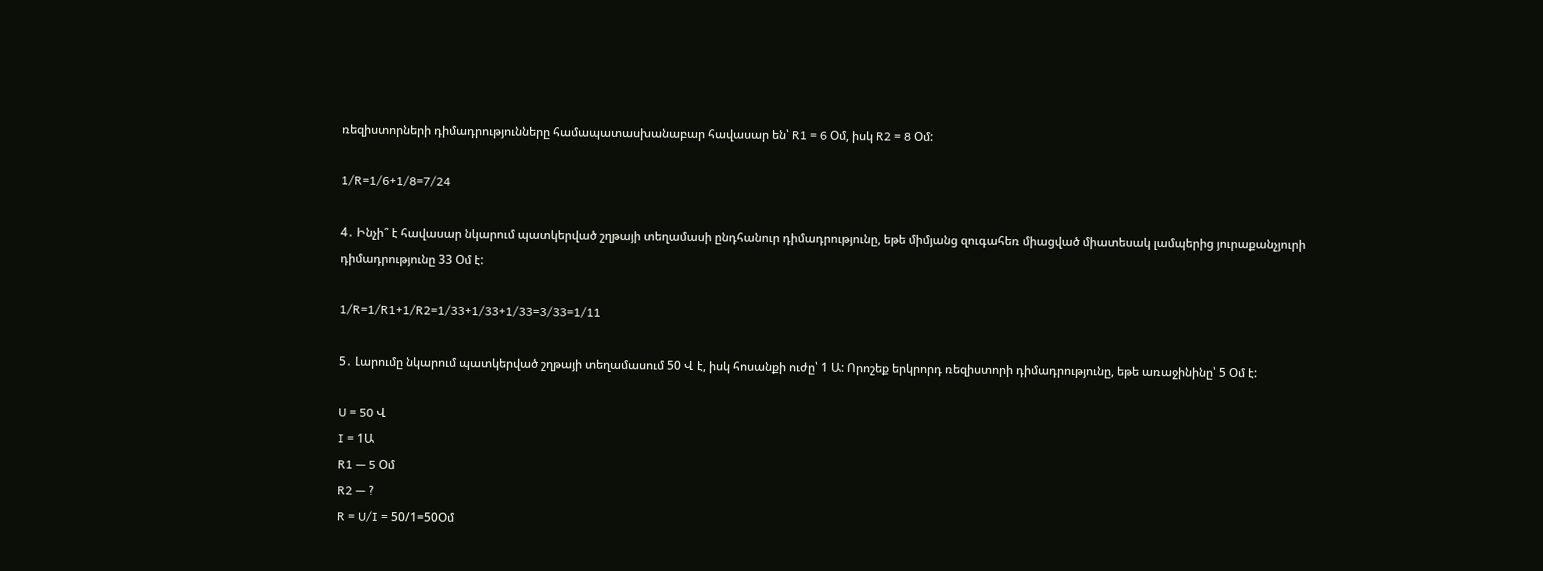ռեզիստորների դիմադրությունները համապատասխանաբար հավասար են՝ R1 = 6 Օմ, իսկ R2 = 8 Օմ:

1/R=1/6+1/8=7/24

4․ Ինչի՞ է հավասար նկարում պատկերված շղթայի տեղամասի ընդհանուր դիմադրությունը, եթե միմյանց զուգահեռ միացված միատեսակ լամպերից յուրաքանչյուրի դիմադրությունը 33 Օմ է:

1/R=1/R1+1/R2=1/33+1/33+1/33=3/33=1/11

5․ Լարումը նկարում պատկերված շղթայի տեղամասում 50 Վ է, իսկ հոսանքի ուժը՝ 1 Ա: Որոշեք երկրորդ ռեզիստորի դիմադրությունը, եթե առաջինինը՝ 5 Օմ է:

U = 50 Վ
I = 1Ա
R1 — 5 Օմ
R2 — ?
R = U/I = 50/1=50Օմ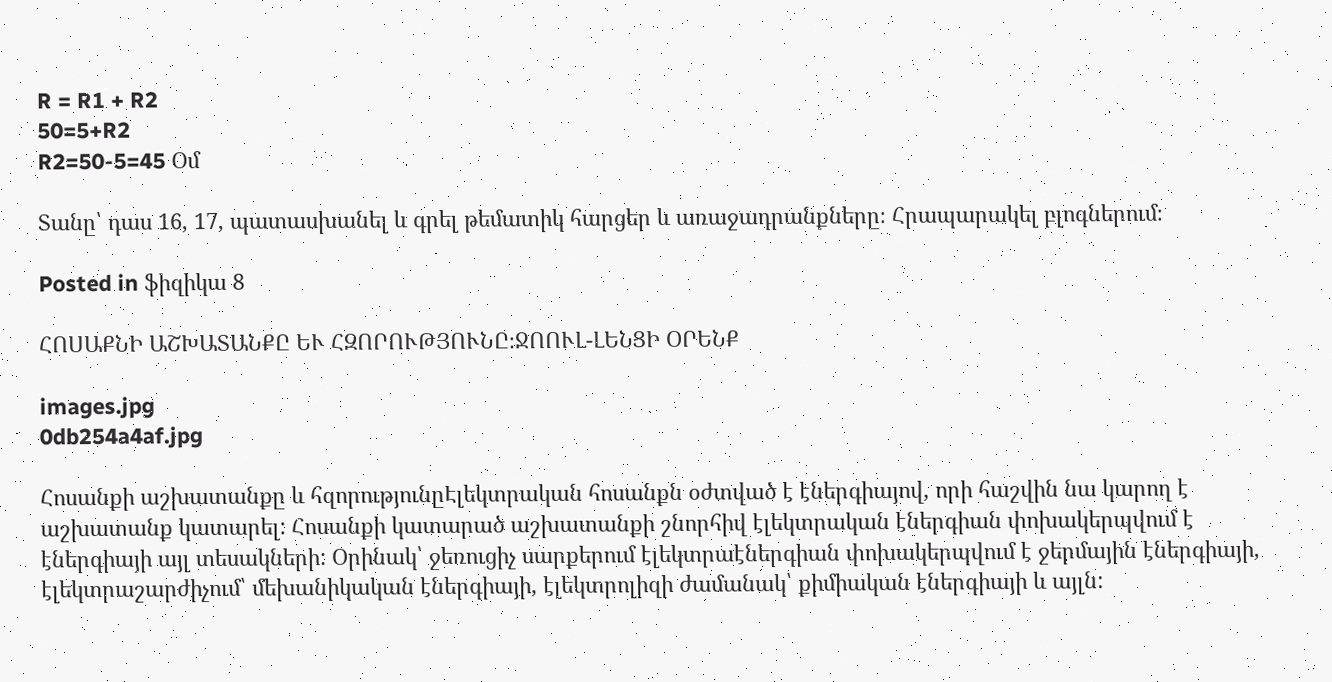R = R1 + R2
50=5+R2
R2=50-5=45 Օմ

Տանը՝ դաս 16, 17, պատասխանել և գրել թեմատիկ հարցեր և առաջադրանքները։ Հրապարակել բլոգներում։

Posted in ֆիզիկա 8

ՀՈՍԱՔՆԻ ԱՇԽԱՏԱՆՔԸ ԵՒ ՀԶՈՐՈՒԹՅՈՒՆԸ։ՋՈՈՒԼ-ԼԵՆՑԻ ՕՐԵՆՔ

images.jpg
0db254a4af.jpg

Հոսանքի աշխատանքը և հզորությունըԷլեկտրական հոսանքն օժտված է էներգիայով, որի հաշվին նա կարող է աշխատանք կատարել: Հոսանքի կատարած աշխատանքի շնորհիվ էլեկտրական էներգիան փոխակերպվում է էներգիայի այլ տեսակների: Օրինակ՝ ջեռուցիչ սարքերում էլեկտրաէներգիան փոխակերպվում է ջերմային էներգիայի, էլեկտրաշարժիչում՝ մեխանիկական էներգիայի, էլեկտրոլիզի ժամանակ՝ քիմիական էներգիայի և այլն: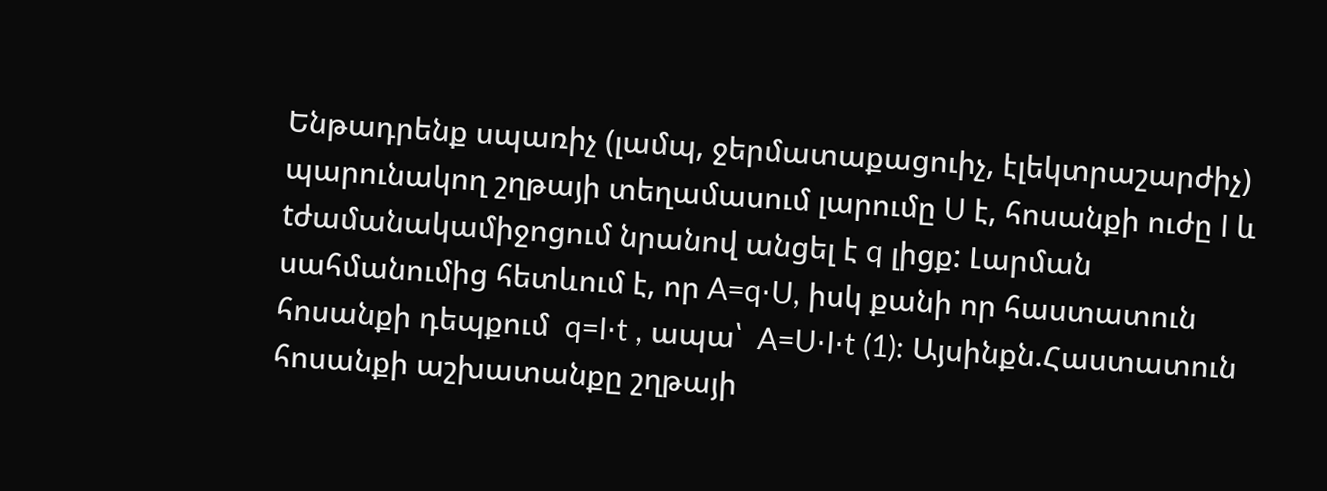Ենթադրենք սպառիչ (լամպ, ջերմատաքացուիչ, էլեկտրաշարժիչ) պարունակող շղթայի տեղամասում լարումը U է, հոսանքի ուժը I և tժամանակամիջոցում նրանով անցել է q լիցք: Լարման սահմանումից հետևում է, որ A=q⋅U, իսկ քանի որ հաստատուն հոսանքի դեպքում  q=I⋅t , ապա՝  A=U⋅I⋅t (1): Այսինքն.Հաստատուն հոսանքի աշխատանքը շղթայի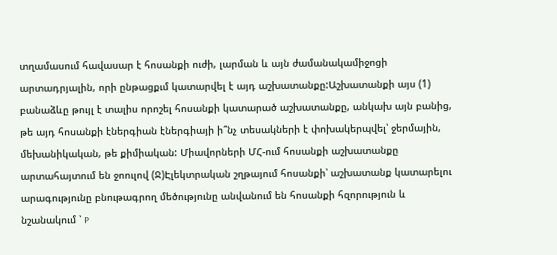տղամասում հավասար է հոսանքի ուժի, լարման և այն ժամանակամիջոցի արտադրյալին, որի ընթացքւմ կատարվել է այդ աշխատանքը:Աշխատանքի այս (1) բանաձևը թույլ է տալիս որոշել հոսանքի կատարած աշխատանքը, անկախ այն բանից, թե այդ հոսանքի էներգիան էներգիայի ի՞նչ տեսակների է փոխակերպվել՝ ջերմային, մեխանիկական, թե քիմիական: Միավորների ՄՀ-ում հոսանքի աշխատանքը արտահայտում են ջոուլով (Ջ)Էլեկտրական շղթայում հոսանքի՝ աշխատանք կատարելու արագությունը բնութագրող մեծությունը անվանում են հոսանքի հզորություն և նշանակում ՝ P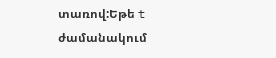տառով:Եթե t ժամանակում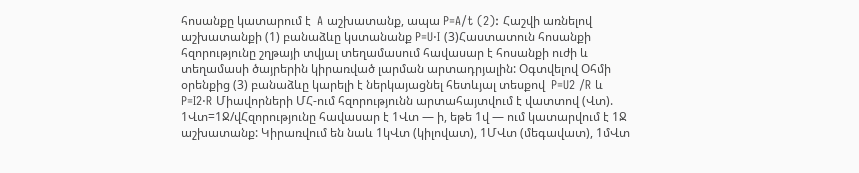հոսանքը կատարում է  A աշխատանք, ապա P=A/t (2): Հաշվի առնելով աշխատանքի (1) բանաձևը կստանանք P=U⋅I (3)Հաստատուն հոսանքի հզորությունը շղթայի տվյալ տեղամասում հավասար է հոսանքի ուժի և տեղամասի ծայրերին կիրառված լարման արտադրյալին: Օգտվելով Օհմի օրենքից (3) բանաձևը կարելի է ներկայացնել հետևյալ տեսքով  P=U2 /R և P=I2⋅R Միավորների ՄՀ-ում հզորությունն արտահայտվում է վատտով (Վտ). 1Վտ=1Ջ/վՀզորությունը հավասար է 1Վտ — ի, եթե 1վ — ում կատարվում է 1Ջ աշխատանք: Կիրառվում են նաև 1կՎտ (կիլովատ), 1ՄՎտ (մեգավատ), 1մՎտ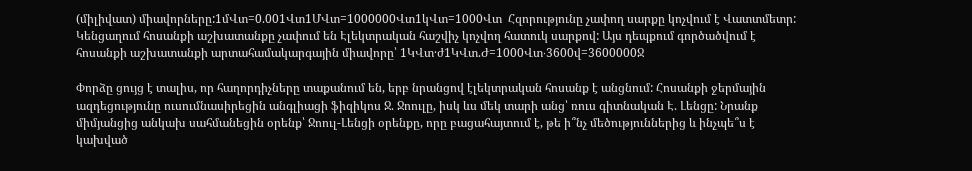(միլիվատ) միավորները:1մՎտ=0.001Վտ1ՄՎտ=1000000Վտ1կՎտ=1000Վտ  Հզորությունը չափող սարքը կոչվում է Վատտմետր:  Կենցաղում հոսանքի աշխատանքը չափում են Էլեկտրական հաշվիչ կոչվող հատուկ սարքով: Այս դեպքում գործածվում է հոսանքի աշխատանքի արտահամակարգային միավորը՝ 1ԿՎտ·ժ1ԿՎտ.Ժ=1000Վտ⋅3600վ=3600000Ջ

Փորձը ցույց է տալիս, որ հաղորդիչները տաքանում են, երբ նրանցով էլեկտրական հոսանք է անցնում: Հոսանքի ջերմային ազդեցությունը ուսումնասիրեցին անգլիացի ֆիզիկոս Ջ. Ջոուլը, իսկ ևս մեկ տարի անց՝ ռուս գիտնական Է. Լենցը: Նրանք միմյանցից անկախ սահմանեցին օրենք՝ Ջոուլ-Լենցի օրենքը, որը բացահայտում է, թե ի՞նչ մեծություններից և ինչպե՞ս է կախված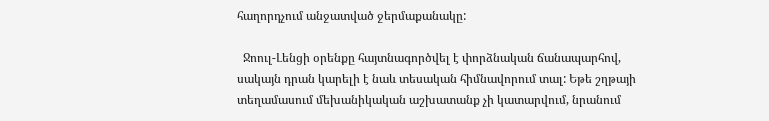հաղորդչում անջատված ջերմաքանակը:

  Ջոուլ-Լենցի օրենքը հայտնագործվել է փորձնական ճանապարհով, սակայն դրան կարելի է նաև տեսական հիմնավորում տալ: Եթե շղթայի տեղամասում մեխանիկական աշխատանք չի կատարվում, նրանում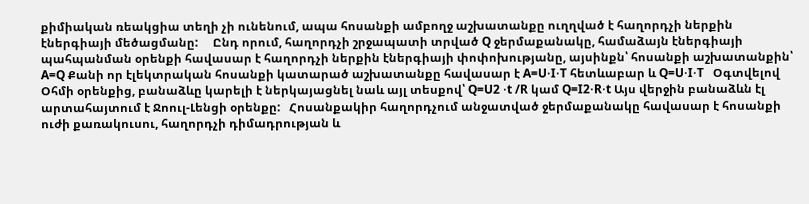քիմիական ռեակցիա տեղի չի ունենում, ապա հոսանքի ամբողջ աշխատանքը ուղղված է հաղորդչի ներքին էներգիայի մեծացմանը:     Ընդ որում, հաղորդչի շրջապատի տրված Q ջերմաքանակը, համաձայն էներգիայի պահպանման օրենքի հավասար է հաղորդչի ներքին էներգիայի փոփոխությանը, այսինքն՝ հոսանքի աշխատանքին՝ A=Q Քանի որ էլեկտրական հոսանքի կատարած աշխատանքը հավասար է A=U⋅I⋅T հետևաբար և Q=U⋅I⋅T   Օգտվելով Օհմի օրենքից, բանաձևը կարելի է ներկայացնել նաև այլ տեսքով՝ Q=U2 ⋅t /R կամ Q=I2⋅R⋅t Այս վերջին բանաձևն էլ արտահայտում է Ջոուլ-Լենցի օրենքը:   Հոսանքակիր հաղորդչում անջատված ջերմաքանակը հավասար է հոսանքի ուժի քառակուսու, հաղորդչի դիմադրության և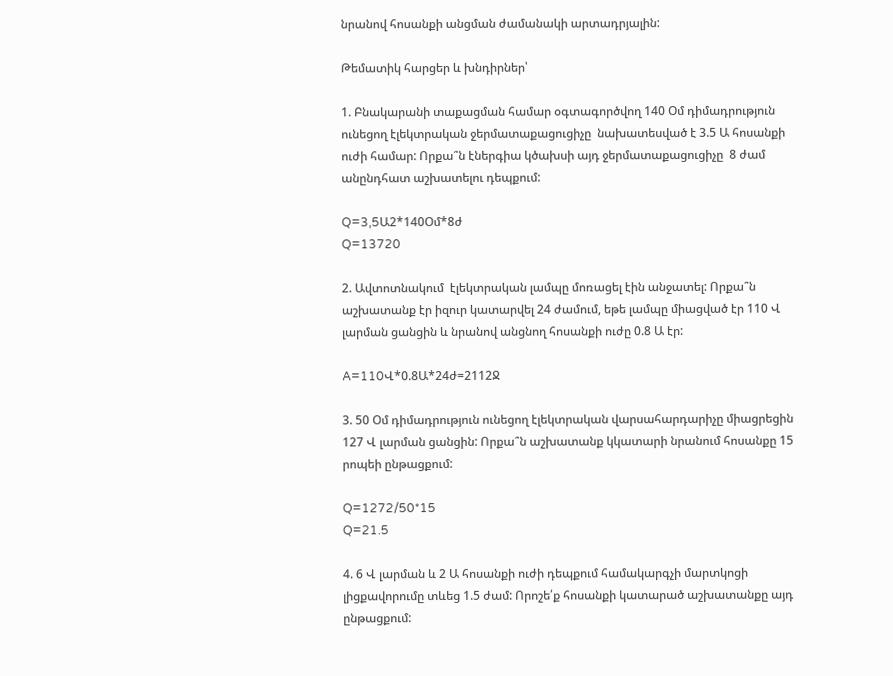նրանով հոսանքի անցման ժամանակի արտադրյալին:

Թեմատիկ հարցեր և խնդիրներ՝

1. Բնակարանի տաքացման համար օգտագործվող 140 Օմ դիմադրություն ունեցող էլեկտրական ջերմատաքացուցիչը  նախատեսված է 3.5 Ա հոսանքի ուժի համար: Որքա՞ն էներգիա կծախսի այդ ջերմատաքացուցիչը  8 ժամ անընդհատ աշխատելու դեպքում:

Q=3,5Ա2*140Օմ*8ժ
Q=13720

2. Ավտոտնակում  էլեկտրական լամպը մոռացել էին անջատել: Որքա՞ն աշխատանք էր իզուր կատարվել 24 ժամում, եթե լամպը միացված էր 110 Վ լարման ցանցին և նրանով անցնող հոսանքի ուժը 0.8 Ա էր:

A=110Վ*0.8Ա*24ժ=2112Ջ

3. 50 Օմ դիմադրություն ունեցող էլեկտրական վարսահարդարիչը միացրեցին 127 Վ լարման ցանցին: Որքա՞ն աշխատանք կկատարի նրանում հոսանքը 15 րոպեի ընթացքում:

Q=1272/50*15
Q=21.5

4. 6 Վ լարման և 2 Ա հոսանքի ուժի դեպքում համակարգչի մարտկոցի լիցքավորումը տևեց 1.5 ժամ: Որոշե՛ք հոսանքի կատարած աշխատանքը այդ ընթացքում: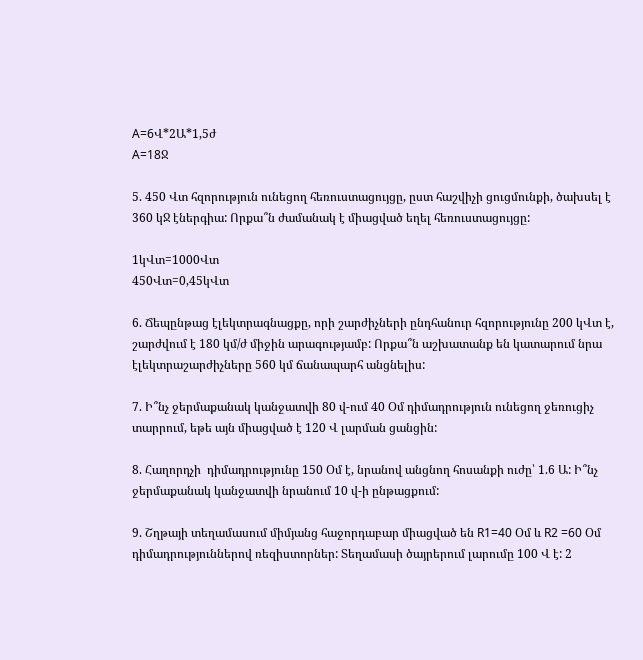A=6Վ*2Ա*1,5ժ
A=18Ջ

5. 450 Վտ հզորություն ունեցող հեռուստացույցը, ըստ հաշվիչի ցուցմունքի, ծախսել է 360 կՋ էներգիա: Որքա՞ն ժամանակ է միացված եղել հեռուստացույցը:

1կՎտ=1000Վտ
450Վտ=0,45կՎտ

6. Ճեպընթաց էլեկտրագնացքը, որի շարժիչների ընդհանուր հզորությունը 200 կՎտ է, շարժվում է 180 կմ/ժ միջին արագությամբ: Որքա՞ն աշխատանք են կատարում նրա էլեկտրաշարժիչները 560 կմ ճանապարհ անցնելիս:

7. Ի՞նչ ջերմաքանակ կանջատվի 80 վ-ում 40 Օմ դիմադրություն ունեցող ջեռուցիչ տարրում, եթե այն միացված է 120 Վ լարման ցանցին:

8. Հաղորդչի  դիմադրությունը 150 Օմ է, նրանով անցնող հոսանքի ուժը՝ 1.6 Ա: Ի՞նչ ջերմաքանակ կանջատվի նրանում 10 վ-ի ընթացքում:

9. Շղթայի տեղամասում միմյանց հաջորդաբար միացված են R1=40 Օմ և R2 =60 Օմ դիմադրություններով ռեզիստորներ: Տեղամասի ծայրերում լարումը 100 Վ է: 2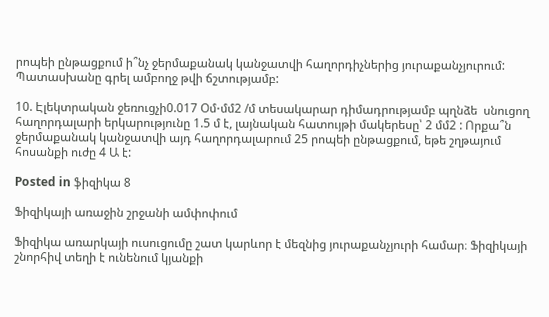րոպեի ընթացքում ի՞նչ ջերմաքանակ կանջատվի հաղորդիչներից յուրաքանչյուրում: Պատասխանը գրել ամբողջ թվի ճշտությամբ:

10. Էլեկտրական ջեռուցչի0.017 Օմ⋅մմ2 /մ տեսակարար դիմադրությամբ պղնձե  սնուցող հաղորդալարի երկարությունը 1.5 մ է, լայնական հատույթի մակերեսը՝ 2 մմ2 : Որքա՞ն ջերմաքանակ կանջատվի այդ հաղորդալարում 25 րոպեի ընթացքում, եթե շղթայում հոսանքի ուժը 4 Ա է:

Posted in ֆիզիկա 8

Ֆիզիկայի առաջին շրջանի ամփոփում

Ֆիզիկա առարկայի ուսուցումը շատ կարևոր է մեզնից յուրաքանչյուրի համար։ Ֆիզիկայի շնորհիվ տեղի է ունենում կյանքի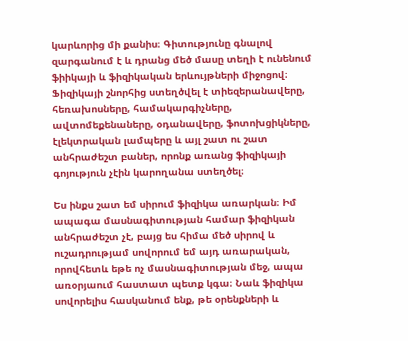կարևորից մի քանիս։ Գիտությունը գնալով զարգանում է և դրանց մեծ մասը տեղի է ունենում ֆիիկայի և ֆիզիկական երևույթների միջոցով։ Ֆիզիկայի շնորհից ստեղծվել է տիեզերանավերը, հեռախոսները, համակարգիչները, ավտոմեքենաները, օդանավերը, ֆոտոխցիկները, էլեկտրական լամպերը և այլ շատ ու շատ անհրաժեշտ բաներ, որոնք առանց ֆիզիկայի գոյություն չէին կարողանա ստեղծել։

Ես ինքս շատ եմ սիրում ֆիզիկա առարկան։ Իմ ապագա մասնագիտության համար ֆիզիկան անհրաժեշտ չէ, բայց ես հիմա մեծ սիրով և ուշադրությամ սովորում եմ այդ առարական, որովհետև եթե ոչ մասնագիտության մեջ, ապա առօրյաում հաստատ պետք կգա։ Նաև ֆիզիկա սովորելիս հասկանում ենք, թե օրենքների և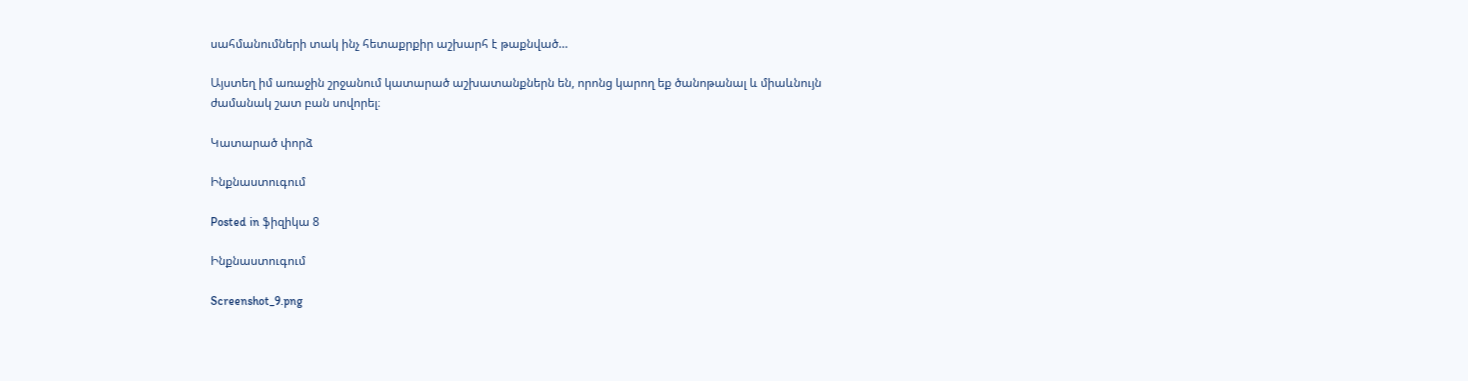սահմանումների տակ ինչ հետաքրքիր աշխարհ է թաքնված…

Այստեղ իմ առաջին շրջանում կատարած աշխատանքներն են, որոնց կարող եք ծանոթանալ և միաևնույն ժամանակ շատ բան սովորել։

Կատարած փորձ

Ինքնաստուգում

Posted in ֆիզիկա 8

Ինքնաստուգում

Screenshot_9.png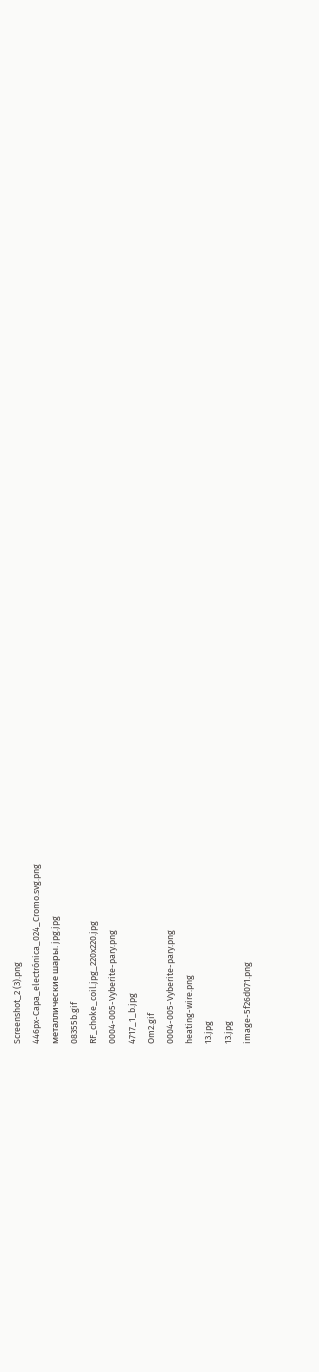Screenshot_2 (3).png
446px-Capa_electrónica_024_Cromo.svg.png
металлические шары. jpg.jpg
08355b.gif
RF_choke_coil.jpg_220x220.jpg
0004-005-Vyberite-pary.png
4717_1_b.jpg
Om2.gif
0004-005-Vyberite-pary.png
heating-wire.png
13.jpg
13.jpg
image-5f26d071.png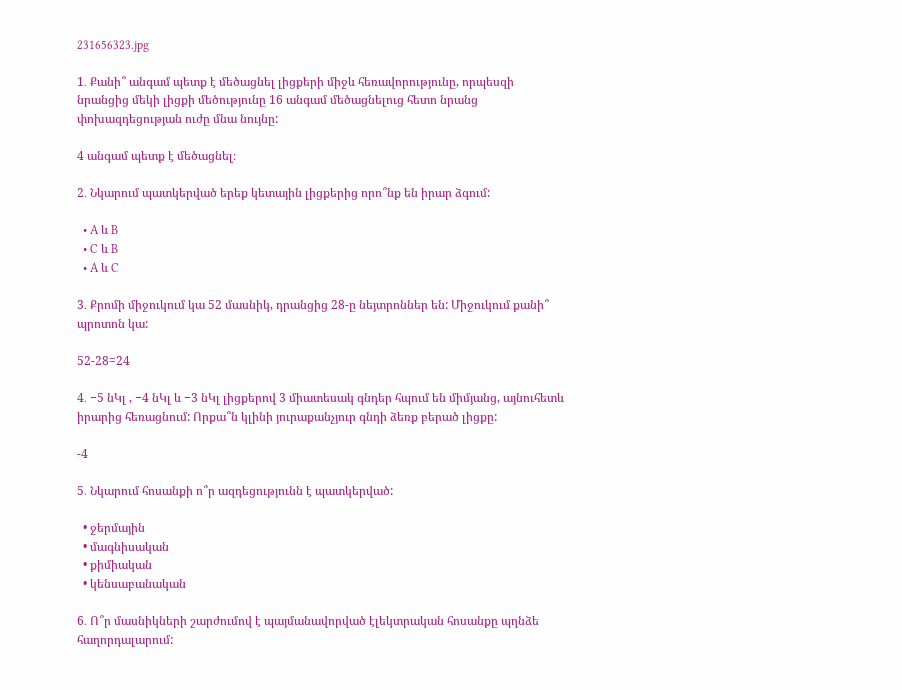231656323.jpg

1․ Քանի՞ անգամ պետք է մեծացնել լիցքերի միջև հեռավորությունը, որպեսզի նրանցից մեկի լիցքի մեծությունը 16 անգամ մեծացնելուց հետո նրանց փոխազդեցության ուժը մնա նույնը:

4 անգամ պետք է մեծացնել։

2․ Նկարում պատկերված երեք կետային լիցքերից որո՞նք են իրար ձգում:

  • A և B
  • C և B
  • A և C

3․ Քրոմի միջուկում կա 52 մասնիկ, դրանցից 28-ը նեյտրոններ են: Միջուկում քանի՞ պրոտոն կա:

52-28=24

4․ −5 նԿլ , −4 նԿլ և −3 նԿլ լիցքերով 3 միատեսակ գնդեր հպում են միմյանց, այնուհետև իրարից հեռացնում: Որքա՞ն կլինի յուրաքանչյուր գնդի ձեռք բերած լիցքը:

-4

5․ Նկարում հոսանքի ո՞ր ազդեցությունն է պատկերված:

  • ջերմային
  • մագնիսական
  • քիմիական
  • կենսաբանական

6․ Ո՞ր մասնիկների շարժումով է պայմանավորված էլեկտրական հոսանքը պղնձե հաղորդալարում: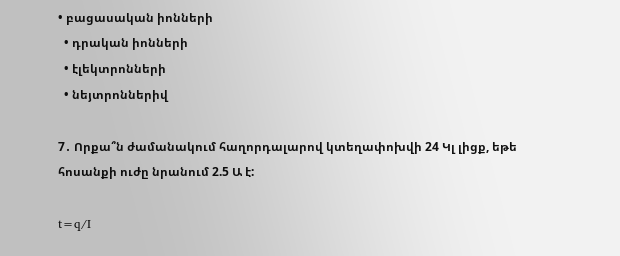• բացասական իոնների
  • դրական իոնների
  • էլեկտրոնների
  • նեյտրոններիվ

7․ Որքա՞ն ժամանակում հաղորդալարով կտեղափոխվի 24 Կլ լիցք, եթե հոսանքի ուժը նրանում 2.5 Ա է:

t=q/I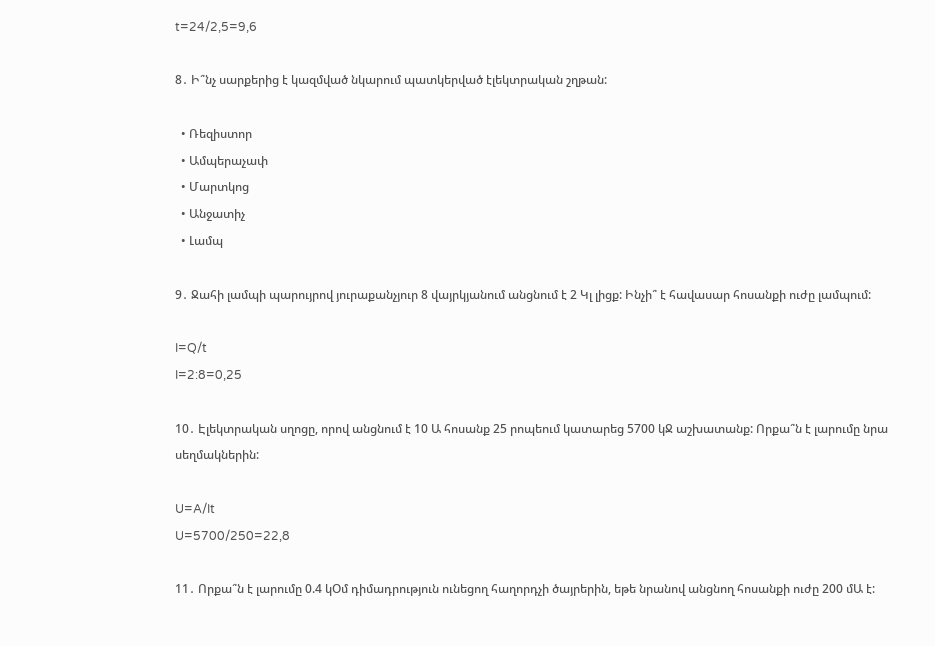t=24/2,5=9,6

8․ Ի՞նչ սարքերից է կազմված նկարում պատկերված էլեկտրական շղթան:

  • Ռեզիստոր
  • Ամպերաչափ
  • Մարտկոց
  • Անջատիչ
  • Լամպ

9․ Ջահի լամպի պարույրով յուրաքանչյուր 8 վայրկյանում անցնում է 2 Կլ լիցք: Ինչի՞ է հավասար հոսանքի ուժը լամպում:

I=Q/t
I=2:8=0,25

10․ Էլեկտրական սղոցը, որով անցնում է 10 Ա հոսանք 25 րոպեում կատարեց 5700 կՋ աշխատանք: Որքա՞ն է լարումը նրա սեղմակներին:

U=A/It
U=5700/250=22,8

11․ Որքա՞ն է լարումը 0.4 կՕմ դիմադրություն ունեցող հաղորդչի ծայրերին, եթե նրանով անցնող հոսանքի ուժը 200 մԱ է: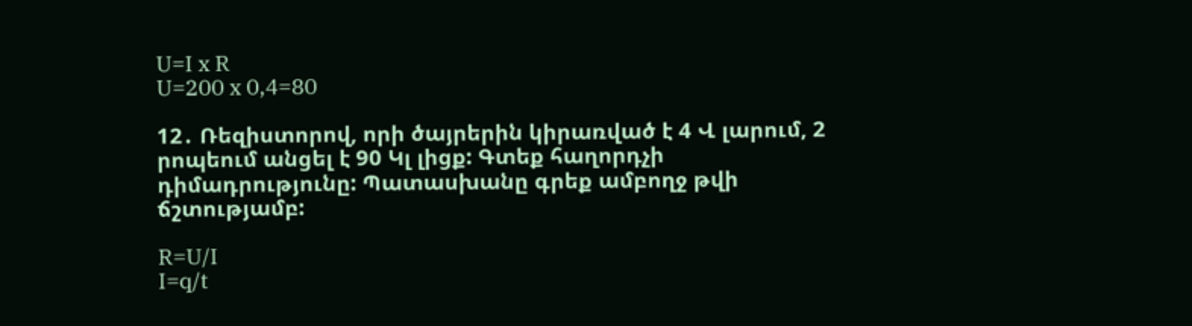U=I x R
U=200 x 0,4=80

12․ Ռեզիստորով, որի ծայրերին կիրառված է 4 Վ լարում, 2 րոպեում անցել է 90 Կլ լիցք: Գտեք հաղորդչի դիմադրությունը: Պատասխանը գրեք ամբողջ թվի ճշտությամբ:

R=U/I
I=q/t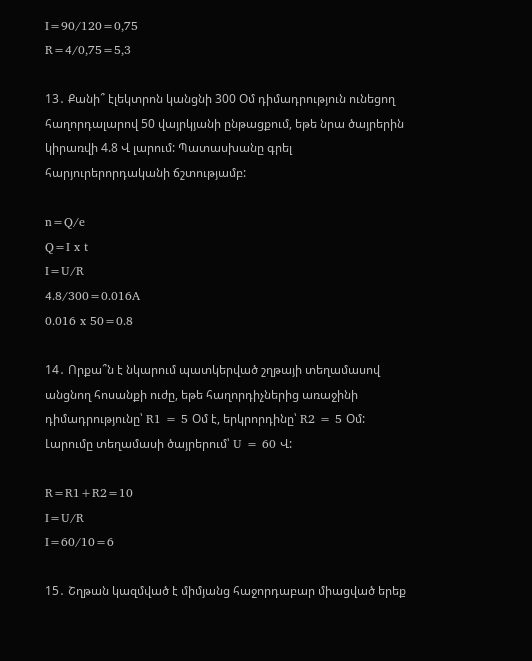I=90/120=0,75
R=4/0,75=5,3

13․ Քանի՞ էլեկտրոն կանցնի 300 Օմ դիմադրություն ունեցող հաղորդալարով 50 վայրկյանի ընթացքում, եթե նրա ծայրերին կիրառվի 4.8 Վ լարում: Պատասխանը գրել հարյուրերորդականի ճշտությամբ:

n=Q/e
Q=I x t
I=U/R
4.8/300=0.016A
0.016 x 50=0.8

14․ Որքա՞ն է նկարում պատկերված շղթայի տեղամասով անցնող հոսանքի ուժը, եթե հաղորդիչներից առաջինի դիմադրությունը՝ R1 = 5 Օմ է, երկրորդինը՝ R2 = 5 Օմ: Լարումը տեղամասի ծայրերում՝ U = 60 Վ:

R=R1+R2=10
I=U/R
I=60/10=6

15․ Շղթան կազմված է միմյանց հաջորդաբար միացված երեք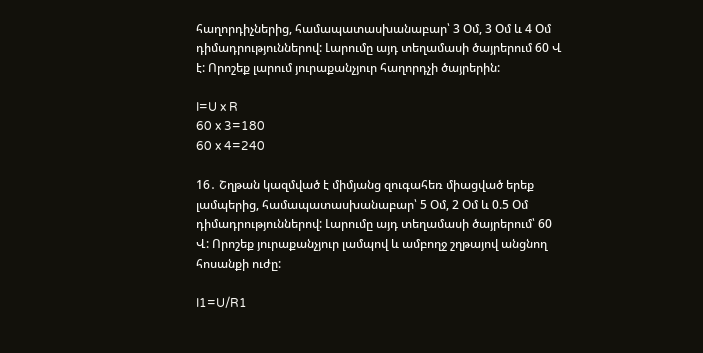հաղորդիչներից, համապատասխանաբար՝ 3 Օմ, 3 Օմ և 4 Օմ դիմադրություններով: Լարումը այդ տեղամասի ծայրերում 60 Վ է: Որոշեք լարում յուրաքանչյուր հաղորդչի ծայրերին:

I=U x R
60 x 3=180
60 x 4=240

16․ Շղթան կազմված է միմյանց զուգահեռ միացված երեք լամպերից, համապատասխանաբար՝ 5 Օմ, 2 Օմ և 0.5 Օմ դիմադրություններով: Լարումը այդ տեղամասի ծայրերում՝ 60 Վ: Որոշեք յուրաքանչյուր լամպով և ամբողջ շղթայով անցնող հոսանքի ուժը:

I1=U/R1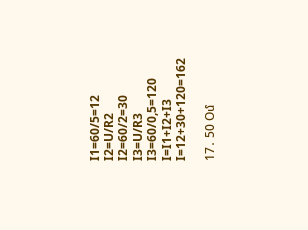I1=60/5=12
I2=U/R2
I2=60/2=30
I3=U/R3
I3=60/0,5=120
I=I1+I2+I3
I=12+30+120=162

17․ 50 Օմ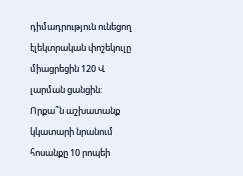դիմադրություն ունեցող էլեկտրական փոշեկուլը միացրեցին 120 Վ լարման ցանցին: Որքա՞ն աշխատանք կկատարի նրանում հոսանքը 10 րոպեի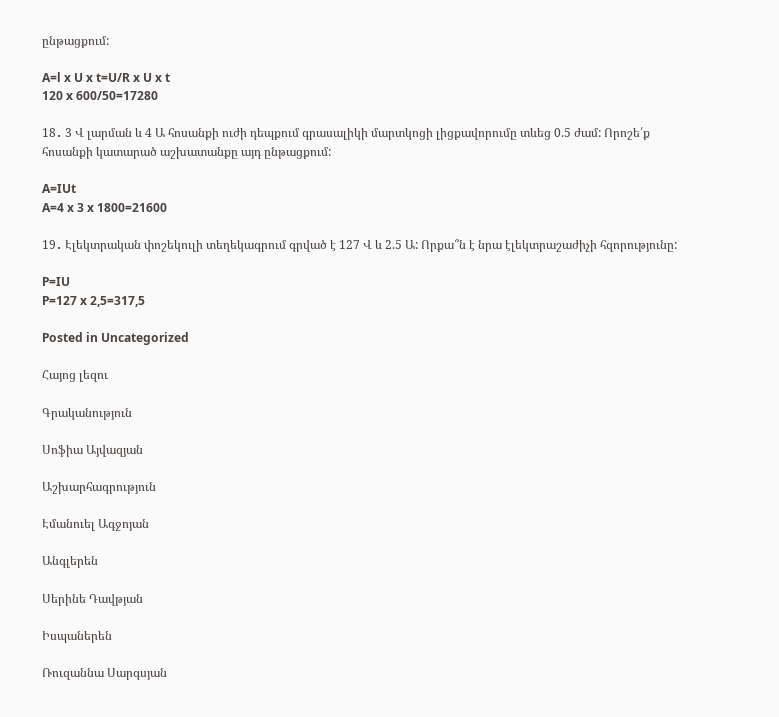ընթացքում:

A=l x U x t=U/R x U x t
120 x 600/50=17280

18․ 3 Վ լարման և 4 Ա հոսանքի ուժի դեպքում գրասալիկի մարտկոցի լիցքավորումը տևեց 0.5 ժամ: Որոշե՛ք հոսանքի կատարած աշխատանքը այդ ընթացքում:

A=IUt
A=4 x 3 x 1800=21600

19․ Էլեկտրական փոշեկուլի տեղեկագրում գրված է 127 Վ և 2.5 Ա: Որքա՞ն է նրա էլեկտրաշաժիչի հզորությունը:

P=IU
P=127 x 2,5=317,5

Posted in Uncategorized

Հայոց լեզու

Գրականություն

Սոֆիա Այվազյան

Աշխարհագրություն

Էմանուել Ագջոյան

Անգլերեն

Սերինե Դավթյան

Իսպաներեն

Ռուզաննա Սարգսյան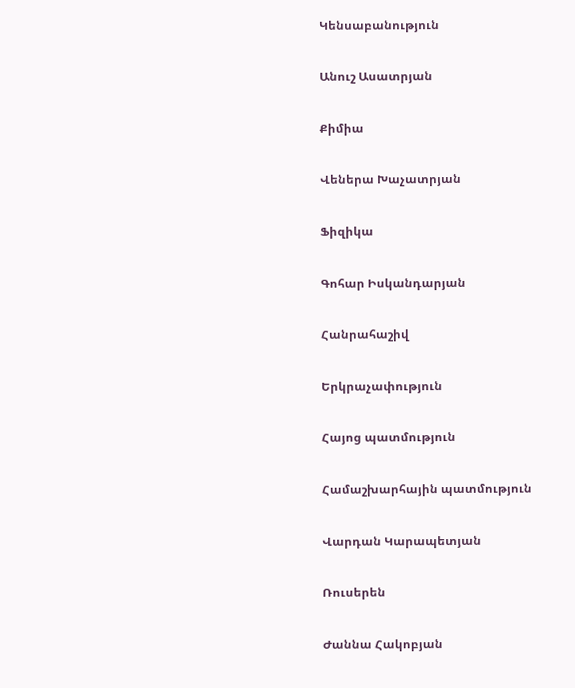Կենսաբանություն

Անուշ Ասատրյան

Քիմիա

Վեներա Խաչատրյան

Ֆիզիկա

Գոհար Իսկանդարյան

Հանրահաշիվ

Երկրաչափություն

Հայոց պատմություն

Համաշխարհային պատմություն

Վարդան Կարապետյան

Ռուսերեն

Ժաննա Հակոբյան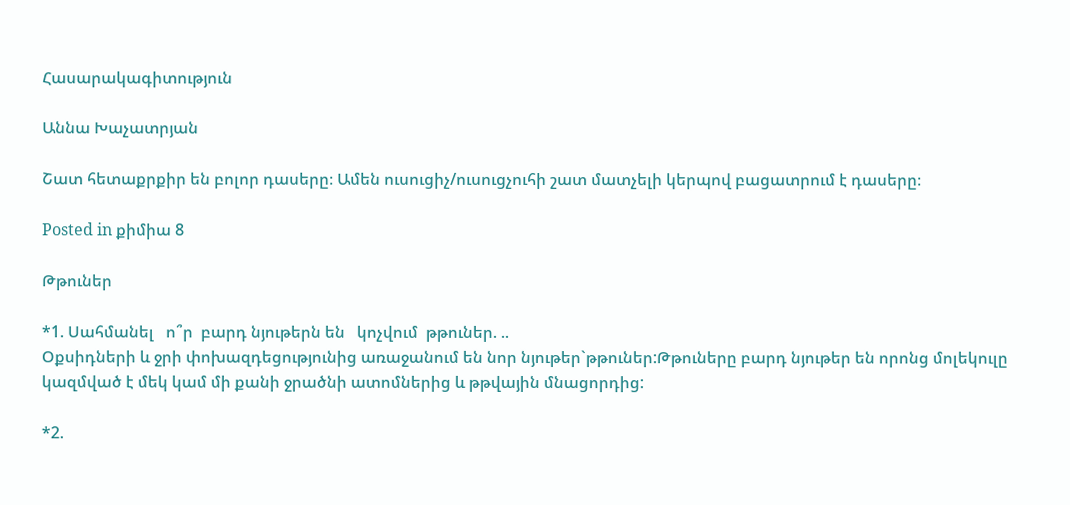Հասարակագիտություն

Աննա Խաչատրյան

Շատ հետաքրքիր են բոլոր դասերը։ Ամեն ուսուցիչ/ուսուցչուհի շատ մատչելի կերպով բացատրում է դասերը։

Posted in քիմիա 8

Թթուներ

*1. Սահմանել   ո՞ր  բարդ նյութերն են   կոչվում  թթուներ. ..
Օքսիդների և ջրի փոխազդեցությունից առաջանում են նոր նյութեր`թթուներ:Թթուները բարդ նյութեր են որոնց մոլեկուլը կազմված է մեկ կամ մի քանի ջրածնի ատոմներից և թթվային մնացորդից:

*2.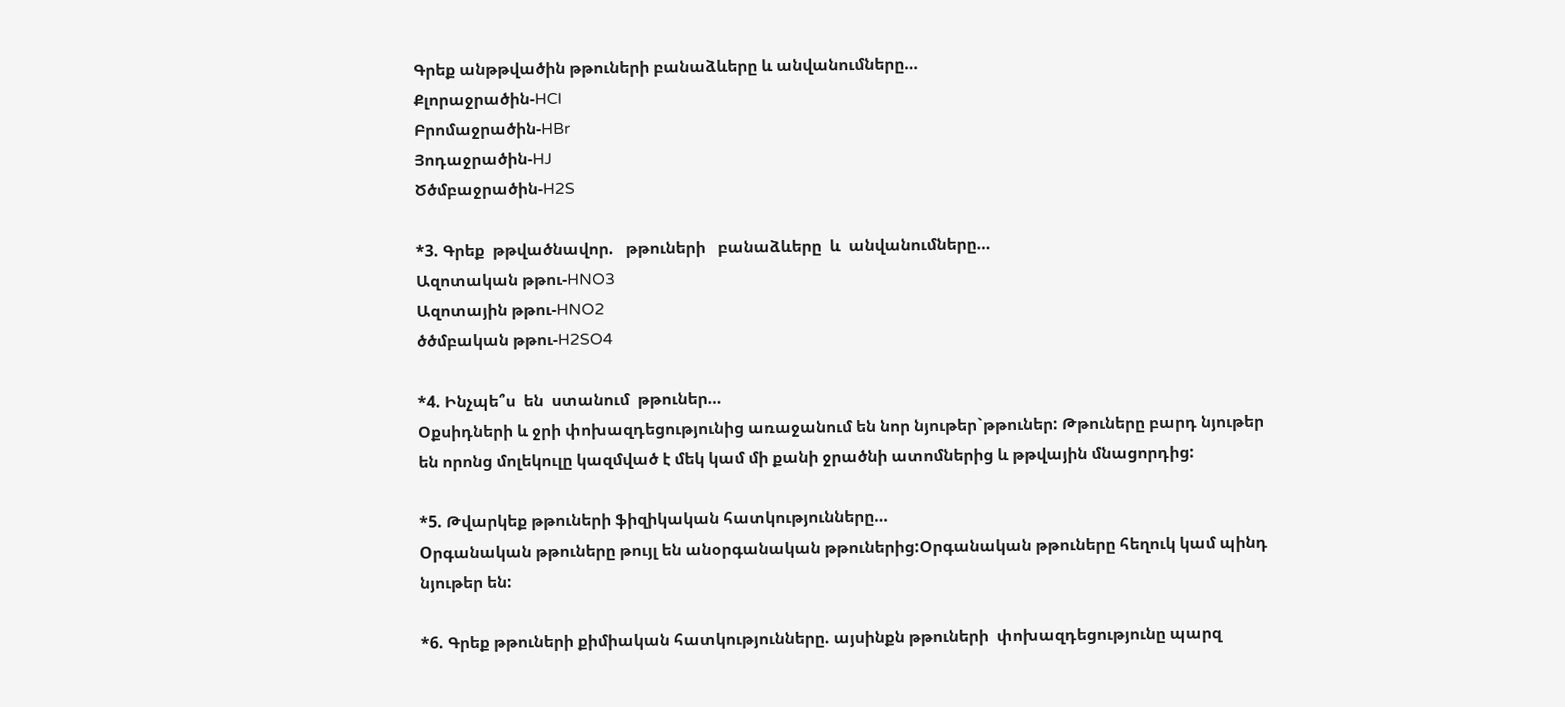Գրեք անթթվածին թթուների բանաձևերը և անվանումները…
Քլորաջրածին-HCl
Բրոմաջրածին-HBr
Յոդաջրածին-HJ
Ծծմբաջրածին-H2S

*3. Գրեք  թթվածնավոր.   թթուների   բանաձևերը  և  անվանումները…
Ազոտական թթու-HNO3
Ազոտային թթու-HNO2
ծծմբական թթու-H2SO4

*4. Ինչպե՞ս  են  ստանում  թթուներ…
Օքսիդների և ջրի փոխազդեցությունից առաջանում են նոր նյութեր`թթուներ: Թթուները բարդ նյութեր են որոնց մոլեկուլը կազմված է մեկ կամ մի քանի ջրածնի ատոմներից և թթվային մնացորդից:

*5. Թվարկեք թթուների ֆիզիկական հատկությունները…
Oրգանական թթուները թույլ են անօրգանական թթուներից:Օրգանական թթուները հեղուկ կամ պինդ նյութեր են:

*6. Գրեք թթուների քիմիական հատկությունները. այսինքն թթուների  փոխազդեցությունը պարզ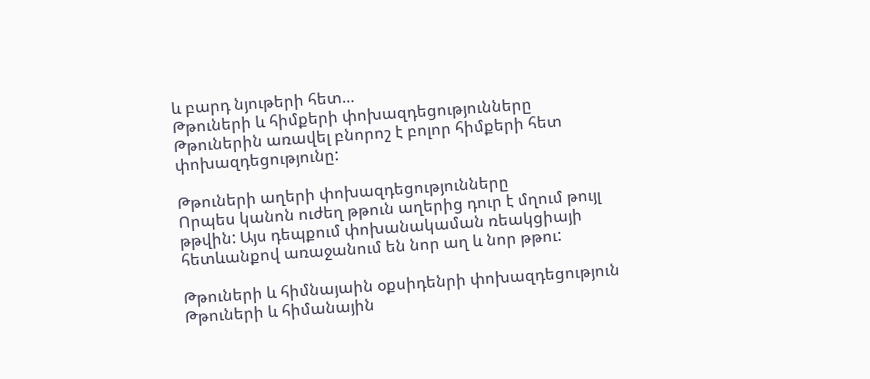և բարդ նյութերի հետ…
Թթուների և հիմքերի փոխազդեցությունները
Թթուներին առավել բնորոշ է բոլոր հիմքերի հետ փոխազդեցությունը:

Թթուների աղերի փոխազդեցությունները
Որպես կանոն ուժեղ թթուն աղերից դուր է մղում թույլ թթվին: Այս դեպքում փոխանակաման ռեակցիայի հետևանքով առաջանում են նոր աղ և նոր թթու:

Թթուների և հիմնայաին օքսիդենրի փոխազդեցություն
Թթուների և հիմանային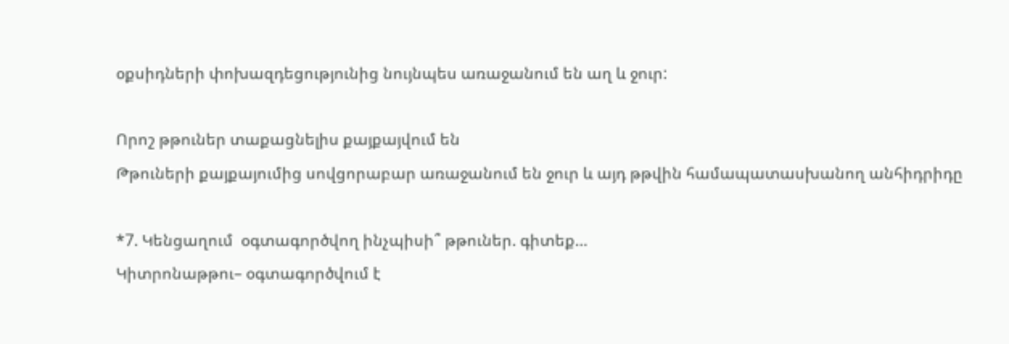օքսիդների փոխազդեցությունից նույնպես առաջանում են աղ և ջուր:

Որոշ թթուներ տաքացնելիս քայքայվում են
Թթուների քայքայումից սովցորաբար առաջանում են ջուր և այդ թթվին համապատասխանող անհիդրիդը

*7. Կենցաղում  օգտագործվող ինչպիսի՞ թթուներ. գիտեք…
Կիտրոնաթթու– օգտագործվում է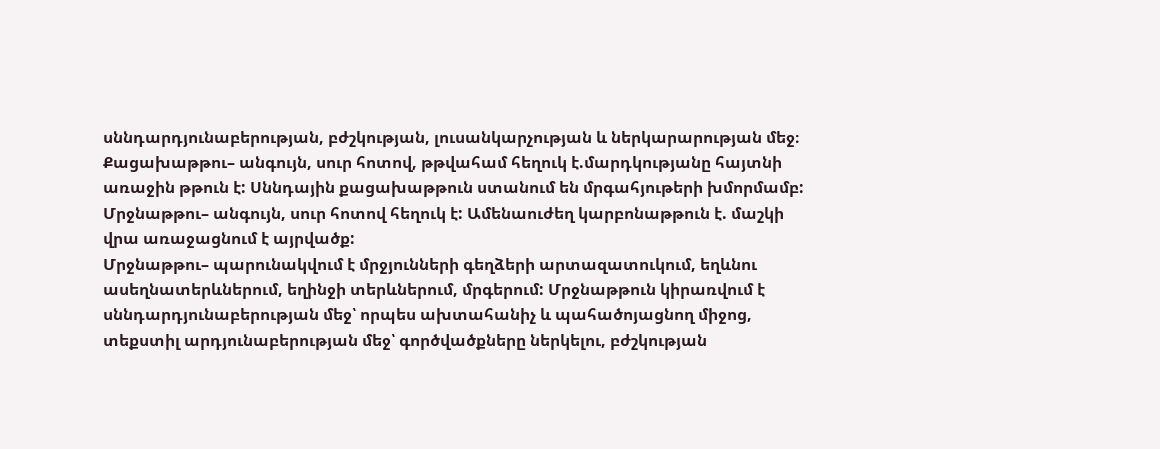սննդարդյունաբերության, բժշկության, լուսանկարչության և ներկարարության մեջ։
Քացախաթթու– անգույն, սուր հոտով, թթվահամ հեղուկ է.մարդկությանը հայտնի առաջին թթուն է: Սննդային քացախաթթուն ստանում են մրգահյութերի խմորմամբ:
Մրջնաթթու– անգույն, սուր հոտով հեղուկ է: Ամենաուժեղ կարբոնաթթուն է. մաշկի վրա առաջացնում է այրվածք:
Մրջնաթթու– պարունակվում է մրջյունների գեղձերի արտազատուկում, եղևնու ասեղնատերևներում, եղինջի տերևներում, մրգերում: Մրջնաթթուն կիրառվում է սննդարդյունաբերության մեջ՝ որպես ախտահանիչ և պահածոյացնող միջոց, տեքստիլ արդյունաբերության մեջ՝ գործվածքները ներկելու, բժշկության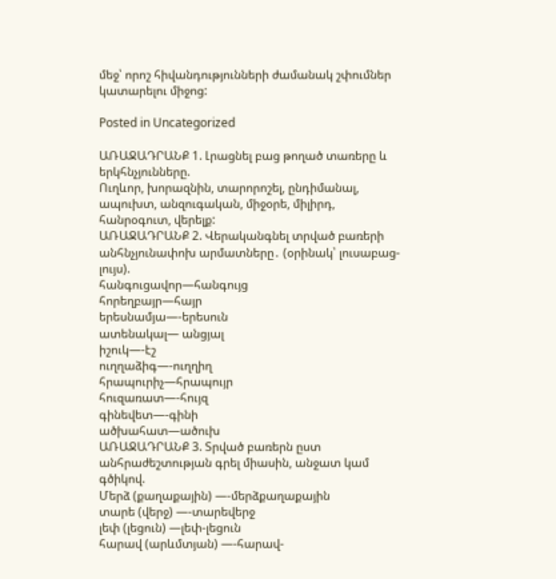մեջ՝ որոշ հիվանդությունների ժամանակ շփումներ կատարելու միջոց:

Posted in Uncategorized

ԱՌԱՋԱԴՐԱՆՔ 1. Լրացնել բաց թողած տառերը և երկհնչյունները.
Ուղևոր, խորազնին, տարորոշել, ընդիմանալ, ապուխտ, անզուգական, միջօրե, միլիրդ, հանրօգուտ, վերելք:
ԱՌԱՋԱԴՐԱՆՔ 2. Վերականգնել տրված բառերի անհնչյունափոխ արմատները․ (օրինակ՝ լուսաբաց-լույս).
հանգուցավոր—հանգույց
հորեղբայր—հայր
երեսնամյա—-երեսուն
ատենակալ— անցյալ
իշուկ—-էշ
ուղղաձիգ—-ուղղիղ
հրապուրիչ—հրապույր
հուզառատ—-հույզ
գինեվետ—-գինի
ածխահատ—ածուխ
ԱՌԱՋԱԴՐԱՆՔ 3. Տրված բառերն ըստ անհրաժեշտության գրել միասին, անջատ կամ գծիկով.
Մերձ (քաղաքային) —-մերձքաղաքային
տարե (վերջ) —-տարեվերջ
լեփ (լեցուն) —լեփ-լեցուն
հարավ (արևմտյան) —-հարավ-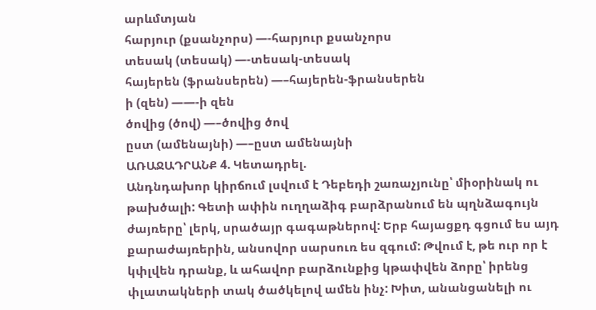արևմտյան
հարյուր (քսանչորս) —-հարյուր քսանչորս
տեսակ (տեսակ) —-տեսակ-տեսակ
հայերեն (ֆրանսերեն) —–հայերեն-ֆրանսերեն
ի (զեն) ——-ի զեն
ծովից (ծով) —–ծովից ծով
ըստ (ամենայնի) —–ըստ ամենայնի
ԱՌԱՋԱԴՐԱՆՔ 4. Կետադրել.
Անդնդախոր կիրճում լսվում է Դեբեդի շառաչյունը՝ միօրինակ ու թախծալի: Գետի ափին ուղղաձիգ բարձրանում են պղնձագույն ժայռերը՝ լերկ, սրածայր գագաթներով: Երբ հայացքդ գցում ես այդ քարաժայռերին, անսովոր սարսուռ ես զգում: Թվում է, թե ուր որ է կփլվեն դրանք, և ահավոր բարձունքից կթափվեն ձորը՝ իրենց փլատակների տակ ծածկելով ամեն ինչ: Խիտ, անանցանելի ու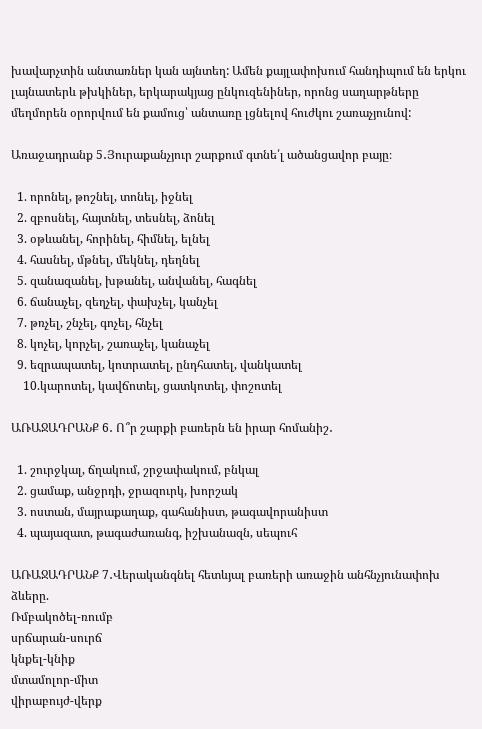խավարչտին անտառներ կան այնտեղ: Ամեն քայլափոխում հանդիպում են երկու լայնատերև թխկիներ, երկարակյաց ընկուզենիներ, որոնց սաղարթները մեղմորեն օրորվում են քամուց՝ անտառը լցնելով հուժկու շառաչյունով:

Առաջադրանք 5․Յուրաքանչյուր շարքում գտնե՛լ ածանցավոր բայը։

  1. որոնել, թոշնել, տոնել, իջնել
  2. զբոսնել, հայտնել, տեսնել, ձոնել
  3. օթևանել, հորինել, հիմնել, ելնել
  4. հասնել, մթնել, մեկնել, դեղնել
  5. զանազանել, խթանել, անվանել, հագնել
  6. ճանաչել, զեղչել, փախչել, կանչել
  7. թռչել, շնչել, գոչել, հնչել
  8. կոչել, կորչել, շառաչել, կանաչել
  9. եզրապատել, կոտրատել, ընդհատել, վանկատել
    10.կարոտել, կավճոտել, ցատկոտել, փոշոտել

ԱՌԱՋԱԴՐԱՆՔ 6․ Ո՞ր շարքի բառերն են իրար հոմանիշ․

  1. շուրջկալ, ճղակում, շրջափակում, բնկալ
  2. ցամաք, անջրդի, ջրազուրկ, խորշակ
  3. ոստան, մայրաքաղաք, գահանիստ, թագավորանիստ
  4. պայազատ, թագաժառանգ, իշխանազն, սեպուհ

ԱՌԱՋԱԴՐԱՆՔ 7․Վերականգնել հետևյալ բառերի առաջին անհնչյունափոխ ձևերը.
Ռմբակոծել-ռումբ
սրճարան-սուրճ
կնքել-կնիք
մտամոլոր-միտ
վիրաբույժ-վերք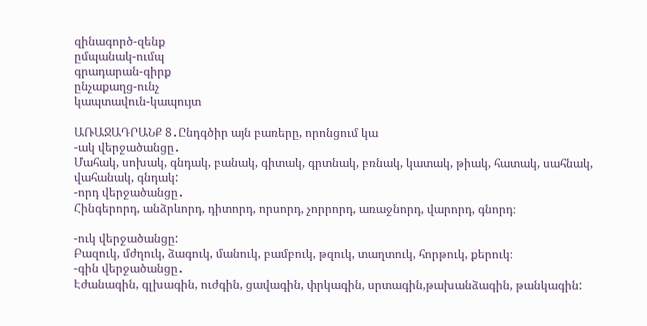զինագործ-զենք
ըմպանակ-ումպ
գրադարան-գիրք
ընչաքաղց-ունչ
կապտավուն-կապույտ

ԱՌԱՋԱԴՐԱՆՔ 8․Ընդգծիր այն բառերը, որոնցում կա
-ակ վերջածանցը․
Մահակ, սոխակ, գնդակ, բանակ, գիտակ, գրտնակ, բռնակ, կատակ, թիակ, հատակ, սահնակ, վահանակ, գնդակ:
-որդ վերջածանցը․
Հինգերորդ, անձրևորդ, դիտորդ, որսորդ, չորրորդ, առաջնորդ, վարորդ, գնորդ։

-ուկ վերջածանցը:
Բազուկ, մժղուկ, ձագուկ, մանուկ, բամբուկ, թզուկ, տաղտուկ, հորթուկ, քերուկ։
-գին վերջածանցը․
Էժանագին, գլխագին, ուժգին, ցավագին, փրկագին, սրտագին,թախանձագին, թանկագին: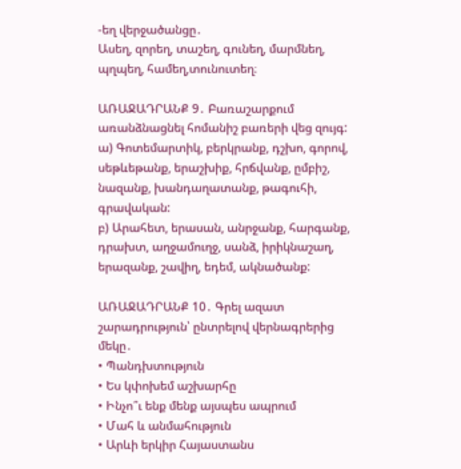-եղ վերջածանցը․
Ասեղ, զորեղ, տաշեղ, գունեղ, մարմնեղ, պղպեղ, համեղ,տունուտեղ։

ԱՌԱՋԱԴՐԱՆՔ 9․ Բառաշարքում առանձնացնել հոմանիշ բառերի վեց զույգ:
ա) Գոտեմարտիկ, բերկրանք, դշխո, գորով, սեթևեթանք, երաշխիք, հրճվանք, ըմբիշ, նազանք, խանդաղատանք, թագուհի, գրավական:
բ) Արահետ, երասան, անրջանք, հարգանք, դրախտ, աղջամուղջ, սանձ, իրիկնաշաղ, երազանք, շավիղ, եդեմ, ակնածանք:

ԱՌԱՋԱԴՐԱՆՔ 10․ Գրել ազատ շարադրություն՝ ընտրելով վերնագրերից մեկը․
• Պանդխտություն
• Ես կփոխեմ աշխարհը
• Ինչո՞ւ ենք մենք այսպես ապրում
• Մահ և անմահություն
• Արևի երկիր Հայաստանս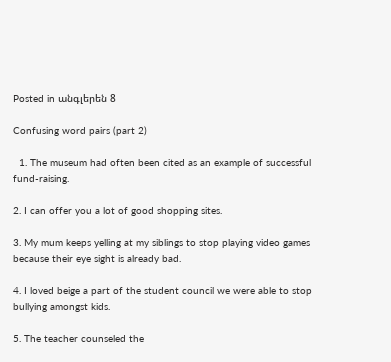Posted in անգլերեն 8

Confusing word pairs (part 2)

  1. The museum had often been cited as an example of successful fund-raising.

2. I can offer you a lot of good shopping sites.

3. My mum keeps yelling at my siblings to stop playing video games because their eye sight is already bad.

4. I loved beige a part of the student council we were able to stop bullying amongst kids.

5. The teacher counseled the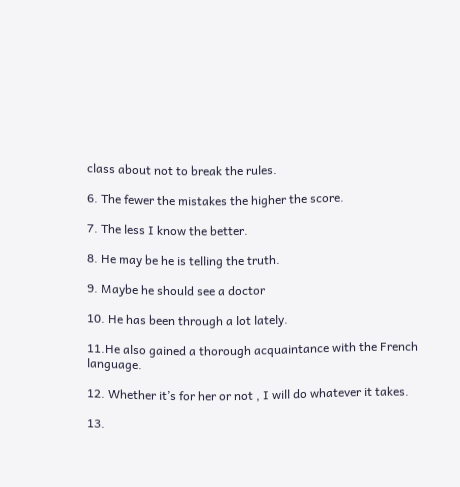class about not to break the rules.

6. The fewer the mistakes the higher the score.

7. The less I know the better.

8. He may be he is telling the truth.

9. Maybe he should see a doctor

10. He has been through a lot lately.

11.He also gained a thorough acquaintance with the French language.

12. Whether it’s for her or not , I will do whatever it takes.

13.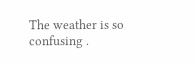The weather is so confusing .